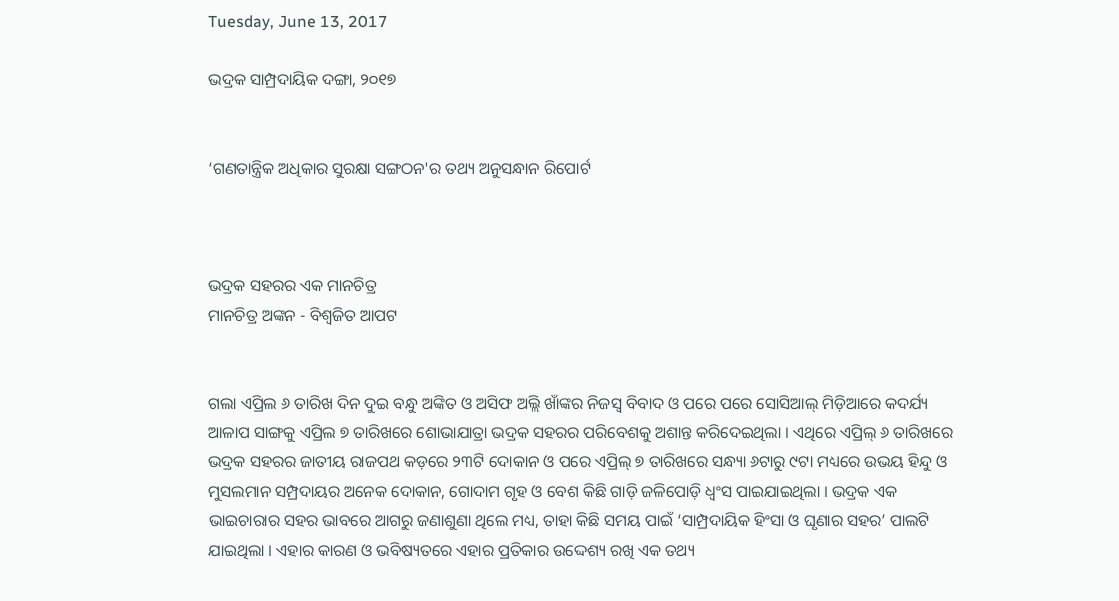Tuesday, June 13, 2017

ଭଦ୍ରକ ସାମ୍ପ୍ରଦାୟିକ ଦଙ୍ଗା, ୨୦୧୭


‘ଗଣତାନ୍ତ୍ରିକ ଅଧିକାର ସୁରକ୍ଷା ସଙ୍ଗଠନ'ର ତଥ୍ୟ ଅନୁସନ୍ଧାନ ରିପୋର୍ଟ



ଭଦ୍ରକ ସହରର ଏକ ମାନଚିତ୍ର
ମାନଚିତ୍ର ଅଙ୍କନ - ବିଶ୍ୱଜିତ ଆପଟ


ଗଲା ଏପ୍ରିଲ ୬ ତାରିଖ ଦିନ ଦୁଇ ବନ୍ଧୁ ଅଙ୍କିତ ଓ ଅସିଫ ଅଲ୍ଲି ଖାଁଙ୍କର ନିଜସ୍ୱ ବିବାଦ ଓ ପରେ ପରେ ସୋସିଆଲ୍ ମିଡ଼ିଆରେ କଦର୍ଯ୍ୟ ଆଳାପ ସାଙ୍ଗକୁ ଏପ୍ରିଲ ୭ ତାରିଖରେ ଶୋଭାଯାତ୍ରା ଭଦ୍ରକ ସହରର ପରିବେଶକୁ ଅଶାନ୍ତ କରିଦେଇଥିଲା । ଏଥିରେ ଏପ୍ରିଲ୍ ୬ ତାରିଖରେ ଭଦ୍ରକ ସହରର ଜାତୀୟ ରାଜପଥ କଡ଼ରେ ୨୩ଟି ଦୋକାନ ଓ ପରେ ଏପ୍ରିଲ୍ ୭ ତାରିଖରେ ସନ୍ଧ୍ୟା ୬ଟାରୁ ୯ଟା ମଧ୍ୟରେ ଉଭୟ ହିନ୍ଦୁ ଓ ମୁସଲମାନ ସମ୍ପ୍ରଦାୟର ଅନେକ ଦୋକାନ, ଗୋଦାମ ଗୃହ ଓ ବେଶ କିଛି ଗାଡ଼ି ଜଳିପୋଡ଼ି ଧ୍ୱଂସ ପାଇଯାଇଥିଲା । ଭଦ୍ରକ ଏକ ଭାଇଚାରାର ସହର ଭାବରେ ଆଗରୁ ଜଣାଶୁଣା ଥିଲେ ମଧ୍ୟ, ତାହା କିଛି ସମୟ ପାଇଁ ‘ସାମ୍ପ୍ରଦାୟିକ ହିଂସା ଓ ଘୃଣାର ସହର’ ପାଲଟି ଯାଇଥିଲା । ଏହାର କାରଣ ଓ ଭବିଷ୍ୟତରେ ଏହାର ପ୍ରତିକାର ଉଦ୍ଦେଶ୍ୟ ରଖି ଏକ ତଥ୍ୟ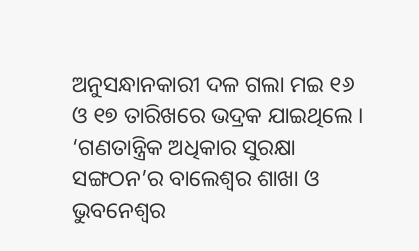ଅନୁସନ୍ଧାନକାରୀ ଦଳ ଗଲା ମଇ ୧୬ ଓ ୧୭ ତାରିଖରେ ଭଦ୍ରକ ଯାଇଥିଲେ । ‘ଗଣତାନ୍ତ୍ରିକ ଅଧିକାର ସୁରକ୍ଷା ସଙ୍ଗଠନ’ର ବାଲେଶ୍ୱର ଶାଖା ଓ ଭୁବନେଶ୍ୱର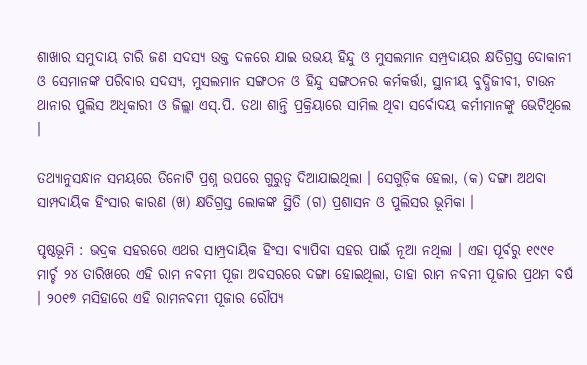ଶାଖାର ସମୁଦାୟ ଚାରି ଜଣ ସଦସ୍ୟ ଉକ୍ତ ଦଳରେ ଯାଇ ଉଭୟ ହିନ୍ଦୁ ଓ ମୁସଲମାନ ସମ୍ପ୍ରଦାୟର କ୍ଷତିଗ୍ରସ୍ତ ଦୋକାନୀ ଓ ସେମାନଙ୍କ ପରିବାର ସଦସ୍ୟ, ମୁସଲମାନ ସଙ୍ଗଠନ ଓ ହିନ୍ଦୁ ସଙ୍ଗଠନର କର୍ମକର୍ତ୍ତା, ସ୍ଥାନୀୟ ବୁଦ୍ଧିଜୀବୀ, ଟାଉନ ଥାନାର ପୁଲିସ ଅଧିକାରୀ ଓ ଜିଲ୍ଲା ଏସ୍.ପି. ତଥା ଶାନ୍ତି ପ୍ରକ୍ରିୟାରେ ସାମିଲ ଥିବା ସର୍ବୋଦୟ କର୍ମୀମାନଙ୍କୁ ଭେଟିଥିଲେ ।

ତଥ୍ୟାନୁସନ୍ଧାନ ସମୟରେ ତିନୋଟି ପ୍ରଶ୍ନ ଉପରେ ଗୁରୁତ୍ୱ ଦିଆଯାଇଥିଲା । ସେଗୁଡ଼ିକ ହେଲା, (କ) ଦଙ୍ଗା ଅଥବା ସାମ୍ପଦାୟିକ ହିଂସାର କାରଣ (ଖ) କ୍ଷତିଗ୍ରସ୍ତ ଲୋକଙ୍କ ସ୍ଥିତି (ଗ) ପ୍ରଶାସନ ଓ ପୁଲିସର ଭୂମିକା ।

ପୃଷ୍ଠଭୂମି : ଭଦ୍ରକ ସହରରେ ଏଥର ସାମ୍ପ୍ରଦାୟିକ ହିଂସା ବ୍ୟାପିବା ସହର ପାଇଁ ନୂଆ ନଥିଲା । ଏହା ପୂର୍ବରୁ ୧୯୯୧ ମାର୍ଚ୍ଚ ୨୪ ତାରିଖରେ ଏହି ରାମ ନବମୀ ପୂଜା ଅବସରରେ ଦଙ୍ଗା ହୋଇଥିଲା, ତାହା ରାମ ନବମୀ ପୂଜାର ପ୍ରଥମ ବର୍ଷ । ୨୦୧୭ ମସିହାରେ ଏହି ରାମନବମୀ ପୂଜାର ରୌପ୍ୟ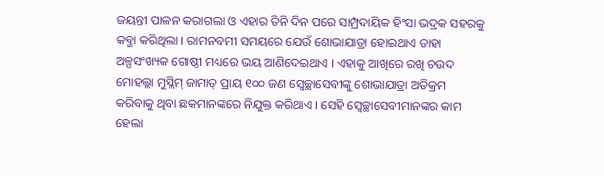ଜୟନ୍ତୀ ପାଳନ କରାଗଲା ଓ ଏହାର ତିନି ଦିନ ପରେ ସାମ୍ପ୍ରଦାୟିକ ହିଂସା ଭଦ୍ରକ ସହରକୁ କବ୍ଜା କରିଥିଲା । ରାମନବମୀ ସମୟରେ ଯେଉଁ ଶୋଭାଯାତ୍ରା ହୋଇଥାଏ ତାହା ଅଳ୍ପସଂଖ୍ୟକ ଗୋଷ୍ଠୀ ମଧ୍ୟରେ ଭୟ ଆଣିଦେଇଥାଏ । ଏହାକୁ ଆଖିରେ ରଖି ଚଉଦ ମୋହଲ୍ଲା ମୁସ୍ଲିମ୍ ଜାମାତ୍ ପ୍ରାୟ ୧୦୦ ଜଣ ସ୍ୱେଚ୍ଛାସେବୀଙ୍କୁ ଶୋଭାଯାତ୍ରା ଅତିକ୍ରମ କରିବାକୁ ଥିବା ଛକମାନଙ୍କରେ ନିଯୁକ୍ତ କରିଥାଏ । ସେହି ସ୍ୱେଚ୍ଛାସେବୀମାନଙ୍କର କାମ ହେଲା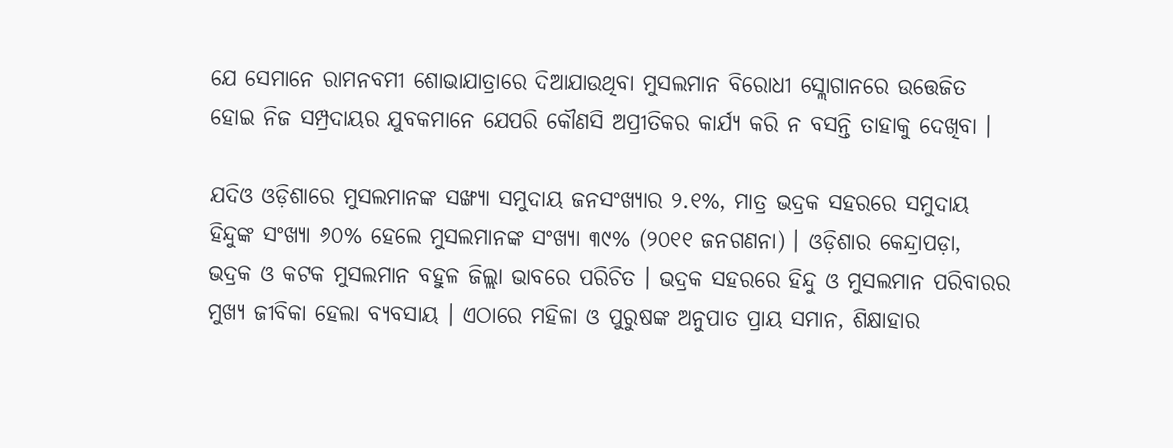ଯେ ସେମାନେ ରାମନବମୀ ଶୋଭାଯାତ୍ରାରେ ଦିଆଯାଉଥିବା ମୁସଲମାନ ବିରୋଧୀ ସ୍ଲୋଗାନରେ ଉତ୍ତେଜିତ ହୋଇ ନିଜ ସମ୍ପ୍ରଦାୟର ଯୁବକମାନେ ଯେପରି କୌଣସି ଅପ୍ରୀତିକର କାର୍ଯ୍ୟ କରି ନ ବସନ୍ତି ତାହାକୁ ଦେଖିବା ।

ଯଦିଓ ଓଡ଼ିଶାରେ ମୁସଲମାନଙ୍କ ସଙ୍ଖ୍ୟା ସମୁଦାୟ ଜନସଂଖ୍ୟାର ୨.୧%, ମାତ୍ର ଭଦ୍ରକ ସହରରେ ସମୁଦାୟ ହିନ୍ଦୁଙ୍କ ସଂଖ୍ୟା ୬୦% ହେଲେ ମୁସଲମାନଙ୍କ ସଂଖ୍ୟା ୩୯% (୨୦୧୧ ଜନଗଣନା) । ଓଡ଼ିଶାର କେନ୍ଦ୍ରାପଡ଼ା, ଭଦ୍ରକ ଓ କଟକ ମୁସଲମାନ ବହୁଳ ଜିଲ୍ଲା ଭାବରେ ପରିଚିତ । ଭଦ୍ରକ ସହରରେ ହିନ୍ଦୁ ଓ ମୁସଲମାନ ପରିବାରର ମୁଖ୍ୟ ଜୀବିକା ହେଲା ବ୍ୟବସାୟ । ଏଠାରେ ମହିଳା ଓ ପୁରୁଷଙ୍କ ଅନୁପାତ ପ୍ରାୟ ସମାନ, ଶିକ୍ଷାହାର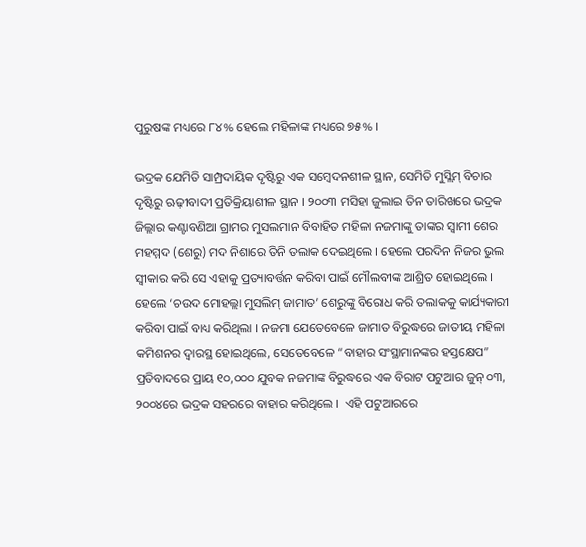ପୁରୁଷଙ୍କ ମଧ୍ୟରେ ୮୪% ହେଲେ ମହିଳାଙ୍କ ମଧ୍ୟରେ ୭୫% ।

ଭଦ୍ରକ ଯେମିତି ସାମ୍ପ୍ରଦାୟିକ ଦୃଷ୍ଟିରୁ ଏକ ସମ୍ବେଦନଶୀଳ ସ୍ଥାନ, ସେମିତି ମୁସ୍ଲିମ୍ ବିଚାର ଦୃଷ୍ଟିରୁ ଋଢ଼ୀବାଦୀ ପ୍ରତିକ୍ରିୟାଶୀଳ ସ୍ଥାନ । ୨୦୦୩ ମସିହା ଜୁଲାଇ ତିନ ତାରିଖରେ ଭଦ୍ରକ ଜିଲ୍ଲାର କଣ୍ଟାବଣିଆ ଗ୍ରାମର ମୁସଲମାନ ବିବାହିତ ମହିଳା ନଜମାଙ୍କୁ ତାଙ୍କର ସ୍ୱାମୀ ଶେର ମହମ୍ମଦ (ଶେରୁ) ମଦ ନିଶାରେ ତିନି ତଲାକ ଦେଇଥିଲେ । ହେଲେ ପରଦିନ ନିଜର ଭୁଲ ସ୍ୱୀକାର କରି ସେ ଏହାକୁ ପ୍ରତ୍ୟାବର୍ତ୍ତନ କରିବା ପାଇଁ ମୌଲବୀଙ୍କ ଆଶ୍ରିତ ହୋଇଥିଲେ । ହେଲେ ‘ଚଉଦ ମୋହଲ୍ଲା ମୁସଲିମ୍ ଜାମାତ’ ଶେରୁଙ୍କୁ ବିରୋଧ କରି ତଲାକକୁ କାର୍ଯ୍ୟକାରୀ କରିବା ପାଇଁ ବାଧ୍ୟ କରିଥିଲା । ନଜମା ଯେତେବେଳେ ଜାମାତ ବିରୁଦ୍ଧରେ ଜାତୀୟ ମହିଳା କମିଶନର ଦ୍ୱାରସ୍ଥ ହୋଇଥିଲେ, ସେତେବେଳେ “ବାହାର ସଂସ୍ଥାମାନଙ୍କର ହସ୍ତକ୍ଷେପ” ପ୍ରତିବାଦରେ ପ୍ରାୟ ୧୦,୦୦୦ ଯୁବକ ନଜମାଙ୍କ ବିରୁଦ୍ଧରେ ଏକ ବିରାଟ ପଟୁଆର ଜୁନ୍ ୦୩, ୨୦୦୪ରେ ଭଦ୍ରକ ସହରରେ ବାହାର କରିଥିଲେ ।  ଏହି ପଟୁଆରରେ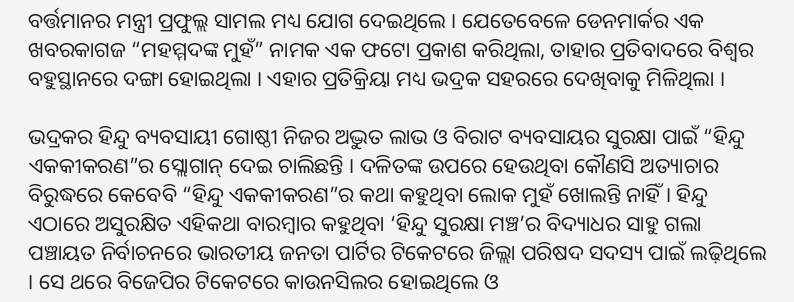ବର୍ତ୍ତମାନର ମନ୍ତ୍ରୀ ପ୍ରଫୁଲ୍ଲ ସାମଲ ମଧ୍ୟ ଯୋଗ ଦେଇଥିଲେ । ଯେତେବେଳେ ଡେନମାର୍କର ଏକ ଖବରକାଗଜ “ମହମ୍ମଦଙ୍କ ମୁହଁ” ନାମକ ଏକ ଫଟୋ ପ୍ରକାଶ କରିଥିଲା, ତାହାର ପ୍ରତିବାଦରେ ବିଶ୍ୱର ବହୁସ୍ଥାନରେ ଦଙ୍ଗା ହୋଇଥିଲା । ଏହାର ପ୍ରତିକ୍ରିୟା ମଧ୍ୟ ଭଦ୍ରକ ସହରରେ ଦେଖିବାକୁ ମିଳିଥିଲା ।

ଭଦ୍ରକର ହିନ୍ଦୁ ବ୍ୟବସାୟୀ ଗୋଷ୍ଠୀ ନିଜର ଅଦ୍ଭୁତ ଲାଭ ଓ ବିରାଟ ବ୍ୟବସାୟର ସୁରକ୍ଷା ପାଇଁ “ହିନ୍ଦୁ ଏକକୀକରଣ”ର ସ୍ଲୋଗାନ୍ ଦେଇ ଚାଲିଛନ୍ତି । ଦଳିତଙ୍କ ଉପରେ ହେଉଥିବା କୌଣସି ଅତ୍ୟାଚାର ବିରୁଦ୍ଧରେ କେବେବି “ହିନ୍ଦୁ ଏକକୀକରଣ”ର କଥା କହୁଥିବା ଲୋକ ମୁହଁ ଖୋଲନ୍ତି ନାହିଁ । ହିନ୍ଦୁ ଏଠାରେ ଅସୁରକ୍ଷିତ ଏହିକଥା ବାରମ୍ବାର କହୁଥିବା ‘ହିନ୍ଦୁ ସୁରକ୍ଷା ମଞ୍ଚ’ର ବିଦ୍ୟାଧର ସାହୁ ଗଲା ପଞ୍ଚାୟତ ନିର୍ବାଚନରେ ଭାରତୀୟ ଜନତା ପାର୍ଟିର ଟିକେଟରେ ଜିଲ୍ଲା ପରିଷଦ ସଦସ୍ୟ ପାଇଁ ଲଢ଼ିଥିଲେ । ସେ ଥରେ ବିଜେପିର ଟିକେଟରେ କାଉନସିଲର ହୋଇଥିଲେ ଓ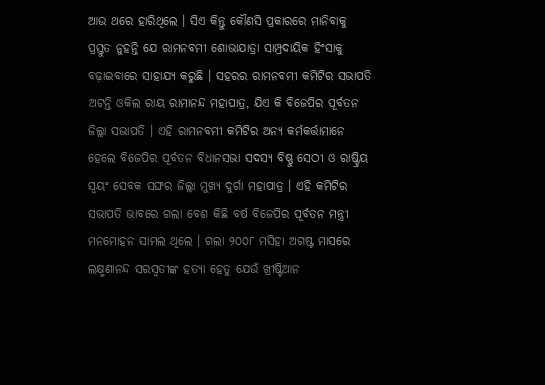ଆଉ ଥରେ ହାରିଥିଲେ । ସିଏ କିନ୍ତୁ କୌଣସି ପ୍ରକାରରେ ମାନିବାକୁ ପ୍ରସ୍ତୁତ ନୁହନ୍ତି ଯେ ରାମନବମୀ ଶୋଭାଯାତ୍ରା ସାମ୍ପ୍ରଦାୟିକ ହିଂସାକୁ ବଢ଼ାଇବାରେ ସାହାଯ୍ୟ କରୁଛି । ସହରର ରାମନବମୀ କମିଟିର ସଭାପତି ଅଟନ୍ତି ଓକିଲ ରାୟ ରାମାନନ୍ଦ ମହାପାତ୍ର, ଯିଏ କି ବିଜେପିର ପୂର୍ବତନ ଜିଲ୍ଲା ସଭାପତି । ଏହି ରାମନବମୀ କମିଟିର ଅନ୍ୟ କର୍ମକର୍ତ୍ତାମାନେ ହେଲେ ବିଜେପିର ପୂର୍ବତନ ବିଧାନସଭା ସଦସ୍ୟ ବିଷ୍ଣୁ ସେଠୀ ଓ ରାଷ୍ଟ୍ରିୟ ସ୍ୱୟଂ ସେବକ ସଙ୍ଘର ଜିଲ୍ଲା ମୁଖ୍ୟ ଦୁର୍ଗା ମହାପାତ୍ର । ଏହି କମିଟିର ସଭାପତି ଭାବରେ ଗଲା ବେଶ କିଛି ବର୍ଷ ବିଜେପିର ପୂର୍ବତନ ମନ୍ତ୍ରୀ ମନମୋହନ ସାମଲ ଥିଲେ । ଗଲା ୨୦୦୮ ମସିହା ଅଗଷ୍ଟ ମାସରେ ଲକ୍ଷ୍ମଣାନନ୍ଦ ସରସ୍ୱତୀଙ୍କ ହତ୍ୟା ହେତୁ ଯେଉଁ ଖ୍ରୀଷ୍ଟିଆନ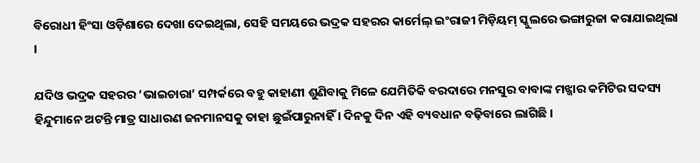ବିରୋଧୀ ହିଂସା ଓଡ଼ିଶାରେ ଦେଖା ଦେଇଥିଲା, ସେହି ସମୟରେ ଭଦ୍ରକ ସହରର କାର୍ମେଲ୍ ଇଂରାଜୀ ମିଡ଼ିୟମ୍ ସ୍କୁଲରେ ଭଙ୍ଗାରୁଜା କରାଯାଇଥିଲା ।

ଯଦିଓ ଭଦ୍ରକ ସହରର ‘ଭାଇଚାରା’ ସମ୍ପର୍କରେ ବହୁ କାହାଣୀ ଶୁଣିବାକୁ ମିଳେ ଯେମିତିକି ବରଦାରେ ମନସୁର ବାବାଙ୍କ ମଝ୍ଜାର କମିଟିର ସଦସ୍ୟ ହିନ୍ଦୁମାନେ ଅଟନ୍ତି ମାତ୍ର ସାଧାରଣ ଜନମାନସକୁ ତାହା ଛୁଇଁପାରୁନାହିଁ । ଦିନକୁ ଦିନ ଏହି ବ୍ୟବଧାନ ବଢ଼ିବାରେ ଲାଗିଛି ।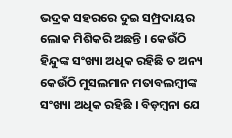ଭଦ୍ରକ ସହରରେ ଦୁଇ ସମ୍ପ୍ରଦାୟର ଲୋକ ମିଶିକରି ଅଛନ୍ତି । କେଉଁଠି ହିନ୍ଦୁଙ୍କ ସଂଖ୍ୟା ଅଧିକ ରହିଛି ତ ଅନ୍ୟ କେଉଁଠି ମୁସଲମାନ ମତାବଲମ୍ବୀଙ୍କ ସଂଖ୍ୟା ଅଧିକ ରହିଛି । ବିଡ଼ମ୍ବନା ଯେ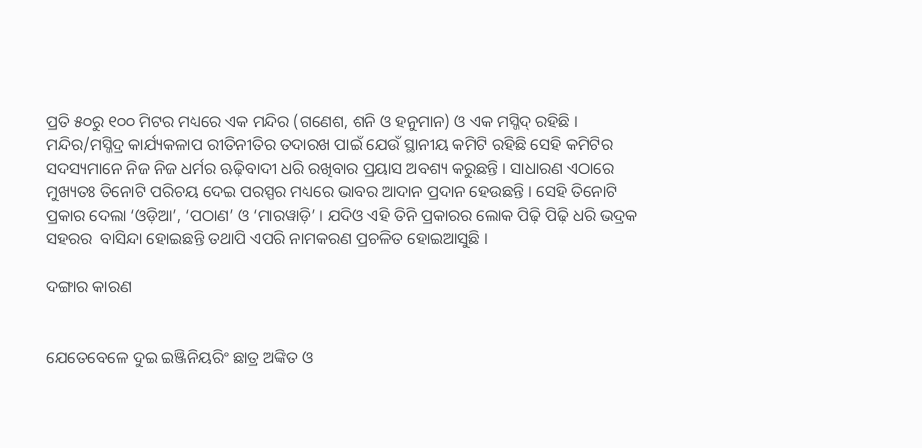ପ୍ରତି ୫୦ରୁ ୧୦୦ ମିଟର ମଧ୍ୟରେ ଏକ ମନ୍ଦିର (ଗଣେଶ, ଶନି ଓ ହନୁମାନ) ଓ ଏକ ମସ୍ଜିଦ୍ ରହିଛି । ମନ୍ଦିର/ମସ୍ଜିଦ୍ର କାର୍ଯ୍ୟକଳାପ ରୀତିନୀତିର ତଦାରଖ ପାଇଁ ଯେଉଁ ସ୍ଥାନୀୟ କମିଟି ରହିଛି ସେହି କମିଟିର ସଦସ୍ୟମାନେ ନିଜ ନିଜ ଧର୍ମର ଋଢ଼ିବାଦୀ ଧରି ରଖିବାର ପ୍ରୟାସ ଅବଶ୍ୟ କରୁଛନ୍ତି । ସାଧାରଣ ଏଠାରେ ମୁଖ୍ୟତଃ ତିନୋଟି ପରିଚୟ ଦେଇ ପରସ୍ପର ମଧ୍ୟରେ ଭାବର ଆଦାନ ପ୍ରଦାନ ହେଉଛନ୍ତି । ସେହି ତିନୋଟି ପ୍ରକାର ଦେଲା ‘ଓଡ଼ିଆ’, ‘ପଠାଣ’ ଓ ‘ମାରୱାଡ଼ି’ । ଯଦିଓ ଏହି ତିନି ପ୍ରକାରର ଲୋକ ପିଢ଼ି ପିଢ଼ି ଧରି ଭଦ୍ରକ ସହରର  ବାସିନ୍ଦା ହୋଇଛନ୍ତି ତଥାପି ଏପରି ନାମକରଣ ପ୍ରଚଳିତ ହୋଇଆସୁଛି ।

ଦଙ୍ଗାର କାରଣ


ଯେତେବେଳେ ଦୁଇ ଇଞ୍ଜିନିୟରିଂ ଛାତ୍ର ଅଙ୍କିତ ଓ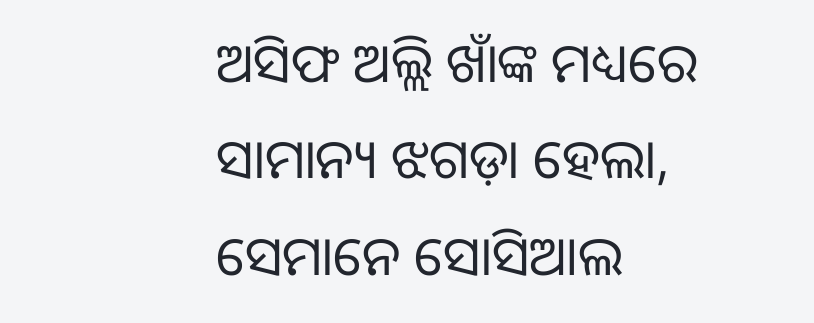ଅସିଫ ଅଲ୍ଲି ଖାଁଙ୍କ ମଧ୍ୟରେ ସାମାନ୍ୟ ଝଗଡ଼ା ହେଲା, ସେମାନେ ସୋସିଆଲ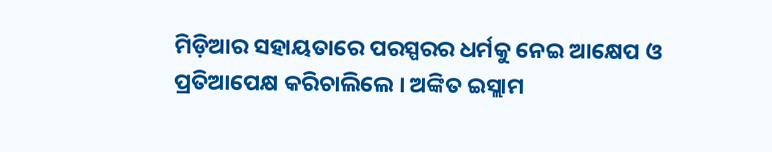ମିଡ଼ିଆର ସହାୟତାରେ ପରସ୍ପରର ଧର୍ମକୁ ନେଇ ଆକ୍ଷେପ ଓ ପ୍ରତିଆପେକ୍ଷ କରିଚାଲିଲେ । ଅଙ୍କିତ ଇସ୍ଲାମ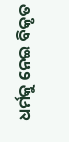ଧର୍ମକୁ ନେଇ ବିକୃତ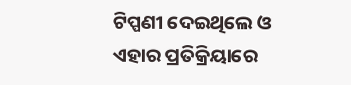ଟିପ୍ପଣୀ ଦେଇଥିଲେ ଓ ଏହାର ପ୍ରତିକ୍ରିୟାରେ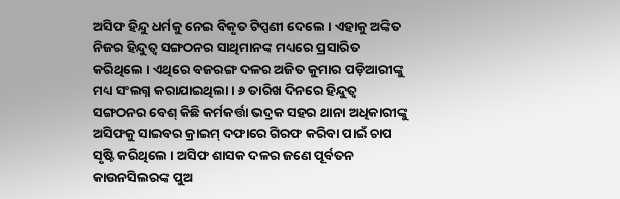ଅସିଫ ହିନ୍ଦୁ ଧର୍ମକୁ ନେଇ ବିକୃତ ଟିପ୍ପଣୀ ଦେଲେ । ଏହାକୁ ଅଙ୍କିତ ନିଜର ହିନ୍ଦୁତ୍ୱ ସଙ୍ଗଠନର ସାଥିମାନଙ୍କ ମଧ୍ୟରେ ପ୍ରସାରିତ କରିଥିଲେ । ଏଥିରେ ବଜରଙ୍ଗ ଦଳର ଅଜିତ କୁମାର ପଡ଼ିଆରୀଙ୍କୁ ମଧ୍ୟ ସଂଲଗ୍ନ କରାଯାଇଥିଲା । ୬ ତାରିଖ ଦିନରେ ହିନ୍ଦୁତ୍ୱ ସଙ୍ଗଠନର ବେଶ୍ କିଛି କର୍ମକର୍ତ୍ତା ଭଦ୍ରକ ସହର ଥାନା ଅଧିକାରୀଙ୍କୁ ଅସିଫକୁ ସାଇବର କ୍ରାଇମ୍ ଦଫାରେ ଗିରଫ କରିବା ପାଇଁ ଚାପ ସୃଷ୍ଟି କରିଥିଲେ । ଅସିଫ ଶାସକ ଦଳର ଜଣେ ପୂର୍ବତନ କାଉନସିଲରଙ୍କ ପୁଅ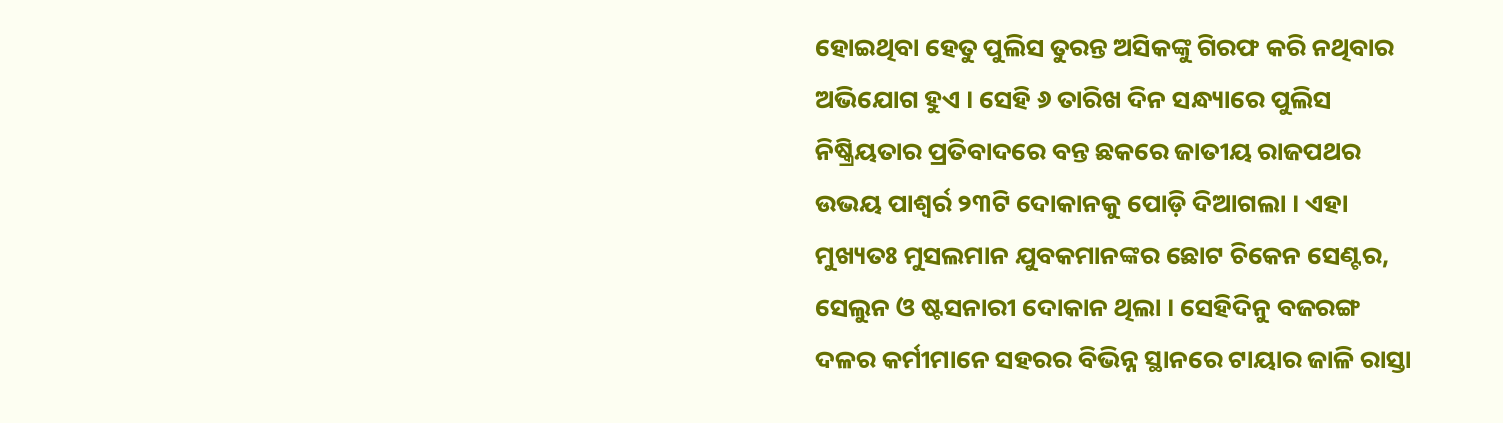ହୋଇଥିବା ହେତୁ ପୁଲିସ ତୁରନ୍ତ ଅସିକଙ୍କୁ ଗିରଫ କରି ନଥିବାର ଅଭିଯୋଗ ହୁଏ । ସେହି ୬ ତାରିଖ ଦିନ ସନ୍ଧ୍ୟାରେ ପୁଲିସ ନିଷ୍କ୍ରିୟତାର ପ୍ରତିବାଦରେ ବନ୍ତ ଛକରେ ଜାତୀୟ ରାଜପଥର ଉଭୟ ପାଶ୍ୱର୍ର ୨୩ଟି ଦୋକାନକୁ ପୋଡ଼ି ଦିଆଗଲା । ଏହା ମୁଖ୍ୟତଃ ମୁସଲମାନ ଯୁବକମାନଙ୍କର ଛୋଟ ଚିକେନ ସେଣ୍ଟର, ସେଲୁନ ଓ ଷ୍ଟସନାରୀ ଦୋକାନ ଥିଲା । ସେହିଦିନୁ ବଜରଙ୍ଗ ଦଳର କର୍ମୀମାନେ ସହରର ବିଭିନ୍ନ ସ୍ଥାନରେ ଟାୟାର ଜାଳି ରାସ୍ତା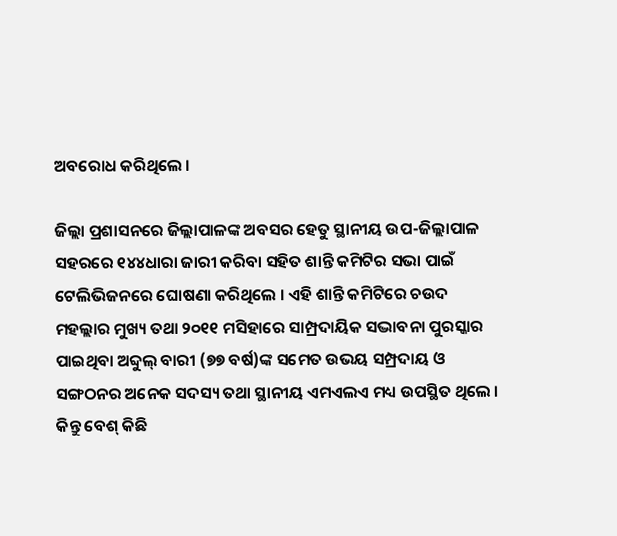ଅବରୋଧ କରିଥିଲେ ।

ଜିଲ୍ଲା ପ୍ରଶାସନରେ ଜିଲ୍ଲାପାଳଙ୍କ ଅବସର ହେତୁ ସ୍ଥାନୀୟ ଉପ-ଜିଲ୍ଲାପାଳ ସହରରେ ୧୪୪ଧାରା ଜାରୀ କରିବା ସହିତ ଶାନ୍ତି କମିଟିର ସଭା ପାଇଁ ଟେଲିଭିଜନରେ ଘୋଷଣା କରିଥିଲେ । ଏହି ଶାନ୍ତି କମିଟିରେ ଚଉଦ ମହଲ୍ଲାର ମୁଖ୍ୟ ତଥା ୨୦୧୧ ମସିହାରେ ସାମ୍ପ୍ରଦାୟିକ ସଦ୍ଭାବନା ପୁରସ୍କାର ପାଇଥିବା ଅବ୍ଦୁଲ୍ ବାରୀ (୭୭ ବର୍ଷ)ଙ୍କ ସମେତ ଉଭୟ ସମ୍ପ୍ରଦାୟ ଓ ସଙ୍ଗଠନର ଅନେକ ସଦସ୍ୟ ତଥା ସ୍ଥାନୀୟ ଏମଏଲଏ ମଧ୍ୟ ଉପସ୍ଥିତ ଥିଲେ । କିନ୍ତୁ ବେଶ୍ କିଛି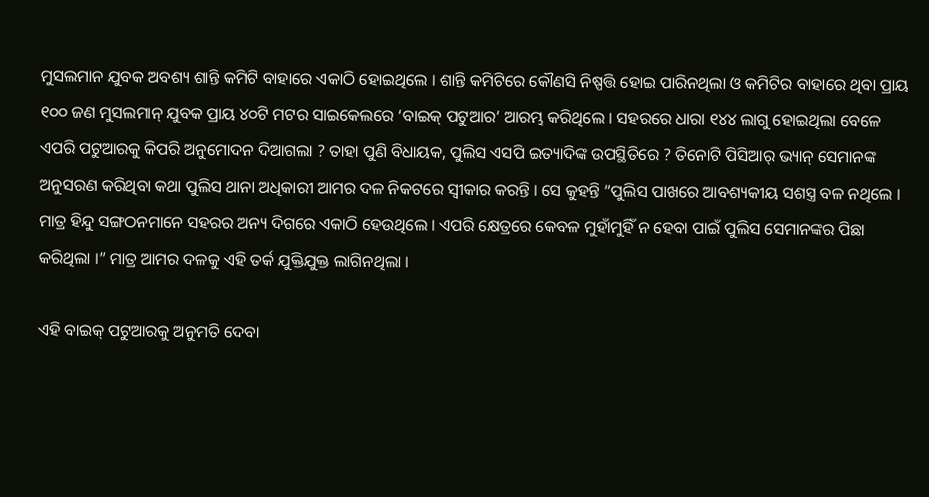ମୁସଲମାନ ଯୁବକ ଅବଶ୍ୟ ଶାନ୍ତି କମିଟି ବାହାରେ ଏକାଠି ହୋଇଥିଲେ । ଶାନ୍ତି କମିଟିରେ କୌଣସି ନିଷ୍ପତ୍ତି ହୋଇ ପାରିନଥିଲା ଓ କମିଟିର ବାହାରେ ଥିବା ପ୍ରାୟ ୧୦୦ ଜଣ ମୁସଲମାନ୍ ଯୁବକ ପ୍ରାୟ ୪୦ଟି ମଟର ସାଇକେଲରେ ‘ବାଇକ୍ ପଟୁଆର’ ଆରମ୍ଭ କରିଥିଲେ । ସହରରେ ଧାରା ୧୪୪ ଲାଗୁ ହୋଇଥିଲା ବେଳେ ଏପରି ପଟୁଆରକୁ କିପରି ଅନୁମୋଦନ ଦିଆଗଲା ? ତାହା ପୁଣି ବିଧାୟକ, ପୁଲିସ ଏସପି ଇତ୍ୟାଦିଙ୍କ ଉପସ୍ଥିତିରେ ? ତିନୋଟି ପିସିଆର୍ ଭ୍ୟାନ୍ ସେମାନଙ୍କ ଅନୁସରଣ କରିଥିବା କଥା ପୁଲିସ ଥାନା ଅଧିକାରୀ ଆମର ଦଳ ନିକଟରେ ସ୍ୱୀକାର କରନ୍ତି । ସେ କୁହନ୍ତି “ପୁଲିସ ପାଖରେ ଆବଶ୍ୟକୀୟ ସଶସ୍ତ୍ର ବଳ ନଥିଲେ । ମାତ୍ର ହିନ୍ଦୁ ସଙ୍ଗଠନମାନେ ସହରର ଅନ୍ୟ ଦିଗରେ ଏକାଠି ହେଉଥିଲେ । ଏପରି କ୍ଷେତ୍ରରେ କେବଳ ମୁହାଁମୁହିଁ ନ ହେବା ପାଇଁ ପୁଲିସ ସେମାନଙ୍କର ପିଛା କରିଥିଲା ।” ମାତ୍ର ଆମର ଦଳକୁ ଏହି ତର୍କ ଯୁକ୍ତିଯୁକ୍ତ ଲାଗିନଥିଲା ।

ଏହି ବାଇକ୍ ପଟୁଆରକୁ ଅନୁମତି ଦେବା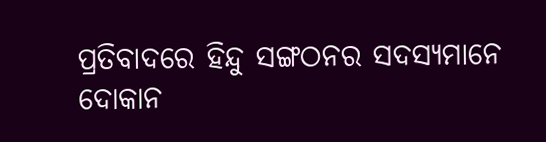ପ୍ରତିବାଦରେ ହିନ୍ଦୁ ସଙ୍ଗଠନର ସଦସ୍ୟମାନେ ଦୋକାନ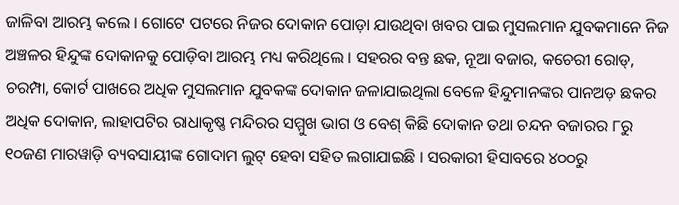ଜାଳିବା ଆରମ୍ଭ କଲେ । ଗୋଟେ ପଟରେ ନିଜର ଦୋକାନ ପୋଡ଼ା ଯାଉଥିବା ଖବର ପାଇ ମୁସଲମାନ ଯୁବକମାନେ ନିଜ ଅଞ୍ଚଳର ହିନ୍ଦୁଙ୍କ ଦୋକାନକୁ ପୋଡ଼ିବା ଆରମ୍ଭ ମଧ୍ୟ କରିଥିଲେ । ସହରର ବନ୍ତ ଛକ, ନୂଆ ବଜାର, କଚେରୀ ରୋଡ୍, ଚରମ୍ପା, କୋର୍ଟ ପାଖରେ ଅଧିକ ମୁସଲମାନ ଯୁବକଙ୍କ ଦୋକାନ ଜଳାଯାଇଥିଲା ବେଳେ ହିନ୍ଦୁମାନଙ୍କର ପାନଅଡ଼ ଛକର ଅଧିକ ଦୋକାନ, ଲାହାପଟିର ରାଧାକୃଷ୍ଣ ମନ୍ଦିରର ସମ୍ମୁଖ ଭାଗ ଓ ବେଶ୍ କିଛି ଦୋକାନ ତଥା ଚନ୍ଦନ ବଜାରର ୮ରୁ ୧୦ଜଣ ମାରୱାଡ଼ି ବ୍ୟବସାୟୀଙ୍କ ଗୋଦାମ ଲୁଟ୍ ହେବା ସହିତ ଲଗାଯାଇଛି । ସରକାରୀ ହିସାବରେ ୪୦୦ରୁ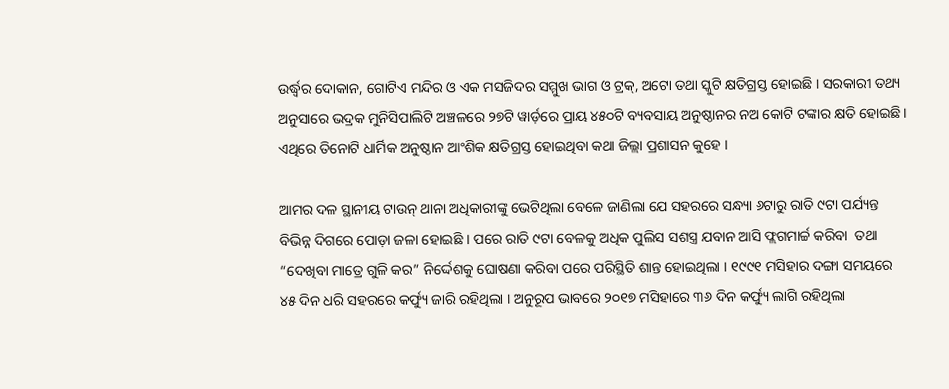ଉର୍ଦ୍ଧ୍ୱର ଦୋକାନ, ଗୋଟିଏ ମନ୍ଦିର ଓ ଏକ ମସଜିଦର ସମ୍ମୁଖ ଭାଗ ଓ ଟ୍ରକ୍, ଅଟୋ ତଥା ସ୍କୁଟି କ୍ଷତିଗ୍ରସ୍ତ ହୋଇଛି । ସରକାରୀ ତଥ୍ୟ ଅନୁସାରେ ଭଦ୍ରକ ମୁନିସିପାଲିଟି ଅଞ୍ଚଳରେ ୨୭ଟି ୱାର୍ଡ଼ରେ ପ୍ରାୟ ୪୫୦ଟି ବ୍ୟବସାୟ ଅନୁଷ୍ଠାନର ନଅ କୋଟି ଟଙ୍କାର କ୍ଷତି ହୋଇଛି । ଏଥିରେ ତିନୋଟି ଧାର୍ମିକ ଅନୁଷ୍ଠାନ ଆଂଶିକ କ୍ଷତିଗ୍ରସ୍ତ ହୋଇଥିବା କଥା ଜିଲ୍ଲା ପ୍ରଶାସନ କୁହେ ।

ଆମର ଦଳ ସ୍ଥାନୀୟ ଟାଉନ୍ ଥାନା ଅଧିକାରୀଙ୍କୁ ଭେଟିଥିଲା ବେଳେ ଜାଣିଲା ଯେ ସହରରେ ସନ୍ଧ୍ୟା ୬ଟାରୁ ରାତି ୯ଟା ପର୍ଯ୍ୟନ୍ତ ବିଭିନ୍ନ ଦିଗରେ ପୋଡ଼ା ଜଳା ହୋଇଛି । ପରେ ରାତି ୯ଟା ବେଳକୁ ଅଧିକ ପୁଲିସ ସଶସ୍ତ୍ର ଯବାନ ଆସି ଫ୍ଲଗମାର୍ଚ୍ଚ କରିବା  ତଥା “ଦେଖିବା ମାତ୍ରେ ଗୁଳି କର” ନିର୍ଦ୍ଦେଶକୁ ଘୋଷଣା କରିବା ପରେ ପରିସ୍ଥିତି ଶାନ୍ତ ହୋଇଥିଲା । ୧୯୯୧ ମସିହାର ଦଙ୍ଗା ସମୟରେ ୪୫ ଦିନ ଧରି ସହରରେ କର୍ଫ୍ୟୁ ଜାରି ରହିଥିଲା । ଅନୁରୂପ ଭାବରେ ୨୦୧୭ ମସିହାରେ ୩୬ ଦିନ କର୍ଫ୍ୟୁ ଲାଗି ରହିଥିଲା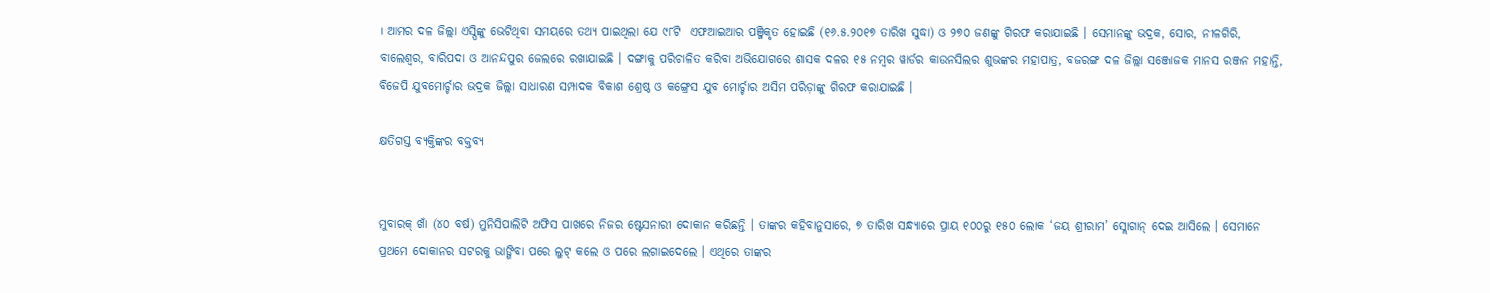। ଆମର ଦଳ ଜିଲ୍ଲା ଏସ୍ପିଙ୍କୁ ଭେଟିଥିବା ସମୟରେ ତଥ୍ୟ ପାଇଥିଲା ଯେ ୯୮ଟି  ଏଫଆଇଆର ପଞ୍ଜିକୃତ ହୋଇଛି (୧୬.୫.୨୦୧୭ ତାରିଖ ସୁଦ୍ଧା) ଓ ୨୭୦ ଜଣଙ୍କୁ ଗିରଫ କରାଯାଇଛି । ସେମାନଙ୍କୁ ଭଦ୍ରକ, ସୋର, ନୀଳଗିରି, ବାଲେଶ୍ୱର, ବାରିପଦା ଓ ଆନନ୍ଦପୁର ଜେଲରେ ରଖାଯାଇଛି । ଦଙ୍ଗାକୁ ପରିଚାଳିତ କରିବା ଅଭିଯୋଗରେ ଶାସକ ଦଳର ୧୫ ନମ୍ବର ୱାର୍ଡର କାଉନସିଲର ଶୁଭଙ୍କର ମହାପାତ୍ର, ବଜରଙ୍ଗ ଦଳ ଜିଲ୍ଲା ସଞ୍ଜୋଜକ ମାନସ ରଞ୍ଜନ ମହାନ୍ତି, ବିଜେପି ଯୁବମୋର୍ଚ୍ଚାର ଭଦ୍ରକ ଜିଲ୍ଲା ସାଧାରଣ ସମ୍ପାଦକ ବିକାଶ ଶ୍ରେଷ୍ଠ ଓ କଙ୍ଗ୍ରେସ ଯୁବ ମୋର୍ଚ୍ଚାର ଅସିମ ପରିଡ଼ାଙ୍କୁ ଗିରଫ କରାଯାଇଛି ।

କ୍ଷତିଗସ୍ତ ବ୍ୟକ୍ତିଙ୍କର ବକ୍ତବ୍ୟ


ମୁବାରକ୍ ଖାଁ (୪୦ ବର୍ଷ) ମୁନିସିପାଲିଟି ଅଫିସ ପାଖରେ ନିଜର ଷ୍ଟେସନାରୀ ଦୋକାନ କରିଛନ୍ତି । ତାଙ୍କର କହିବାନୁସାରେ, ୭ ତାରିଖ ସନ୍ଧ୍ୟାରେ ପ୍ରାୟ ୧୦୦ରୁ ୧୫୦ ଲୋକ ‘ଜୟ ଶ୍ରୀରାମ’ ସ୍ଲୋଗାନ୍ ଦେଇ ଆସିଲେ । ସେମାନେ ପ୍ରଥମେ ଦୋକାନର ସଟରକୁ ଭାଙ୍ଗିବା ପରେ ଲୁଟ୍ କଲେ ଓ ପରେ ଲଗାଇଦେଲେ । ଏଥିରେ ତାଙ୍କର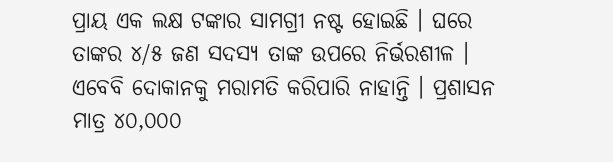ପ୍ରାୟ ଏକ ଲକ୍ଷ ଟଙ୍କାର ସାମଗ୍ରୀ ନଷ୍ଟ ହୋଇଛି । ଘରେ ତାଙ୍କର ୪/୫ ଜଣ ସଦସ୍ୟ ତାଙ୍କ ଉପରେ ନିର୍ଭରଶୀଳ । ଏବେବି ଦୋକାନକୁ ମରାମତି କରିପାରି ନାହାନ୍ତି । ପ୍ରଶାସନ ମାତ୍ର ୪୦,୦୦୦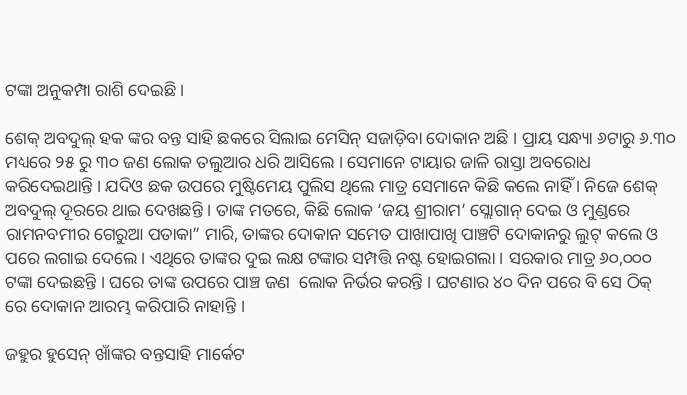ଟଙ୍କା ଅନୁକମ୍ପା ରାଶି ଦେଇଛି ।

ଶେକ୍ ଅବଦୁଲ୍ ହକ ଙ୍କର ବନ୍ତ ସାହି ଛକରେ ସିଲାଇ ମେସିନ୍ ସଜାଡ଼ିବା ଦୋକାନ ଅଛି । ପ୍ରାୟ ସନ୍ଧ୍ୟା ୬ଟାରୁ ୬.୩୦ ମଧ୍ୟରେ ୨୫ ରୁ ୩୦ ଜଣ ଲୋକ ତଲୁଆର ଧରି ଆସିଲେ । ସେମାନେ ଟାୟାର ଜାଳି ରାସ୍ତା ଅବରୋଧ କରିଦେଇଥାନ୍ତି । ଯଦିଓ ଛକ ଉପରେ ମୁଷ୍ଟିମେୟ ପୁଲିସ ଥିଲେ ମାତ୍ର ସେମାନେ କିଛି କଲେ ନାହିଁ । ନିଜେ ଶେକ୍ ଅବଦୁଲ୍ ଦୂରରେ ଥାଇ ଦେଖଛନ୍ତି । ତାଙ୍କ ମତରେ, କିଛି ଲୋକ ‘ଜୟ ଶ୍ରୀରାମ’ ସ୍ଲୋଗାନ୍ ଦେଇ ଓ ମୁଣ୍ଡରେ ରାମନବମୀର ଗେରୁଆ ପତାକା” ମାରି, ତାଙ୍କର ଦୋକାନ ସମେତ ପାଖାପାଖି ପାଞ୍ଚଟି ଦୋକାନରୁ ଲୁଟ୍ କଲେ ଓ ପରେ ଲଗାଇ ଦେଲେ । ଏଥିରେ ତାଙ୍କର ଦୁଇ ଲକ୍ଷ ଟଙ୍କାର ସମ୍ପତ୍ତି ନଷ୍ଟ ହୋଇଗଲା । ସରକାର ମାତ୍ର ୬୦,୦୦୦ ଟଙ୍କା ଦେଇଛନ୍ତି । ଘରେ ତାଙ୍କ ଉପରେ ପାଞ୍ଚ ଜଣ  ଲୋକ ନିର୍ଭର କରନ୍ତି । ଘଟଣାର ୪୦ ଦିନ ପରେ ବି ସେ ଠିକ୍ ରେ ଦୋକାନ ଆରମ୍ଭ କରିପାରି ନାହାନ୍ତି ।

ଜହୁର ହୁସେନ୍ ଖାଁଙ୍କର ବନ୍ତସାହି ମାର୍କେଟ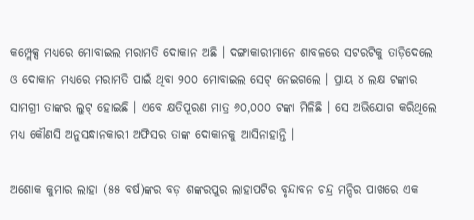କମ୍ପ୍ଲେକ୍ସ ମଧ୍ୟରେ ମୋବାଇଲ ମରାମତି ଦୋକାନ ଅଛି । ଦଙ୍ଗାକାରୀମାନେ ଶାବଳରେ ସଟରଟିକୁ ତାଡ଼ିଦେଲେ ଓ ଦୋକାନ ମଧ୍ୟରେ ମରାମତି ପାଇଁ ଥିବା ୨୦୦ ମୋବାଇଲ ସେଟ୍ ନେଇଗଲେ । ପ୍ରାୟ ୪ ଲକ୍ଷ ଟଙ୍କାର ସାମଗ୍ରୀ ତାଙ୍କର ଲୁଟ୍ ହୋଇଛି । ଏବେ କ୍ଷତିପୂରଣ ମାତ୍ର ୬୦,୦୦୦ ଟଙ୍କା ମିଳିଛି । ସେ ଅଭିଯୋଗ କରିଥିଲେ ମଧ୍ୟ କୌଣସି ଅନୁସନ୍ଧାନକାରୀ ଅଫିସର ତାଙ୍କ ଦୋକାନକୁ ଆସିନାହାନ୍ତି ।

ଅଶୋକ କୁମାର ଲାହା (୫୫ ବର୍ଷ)ଙ୍କର ବଡ଼ ଶଙ୍କରପୁର ଲାହାପଟିର ବୃନ୍ଦାବନ ଚନ୍ଦ୍ର ମନ୍ଦିର ପାଖରେ ଏକ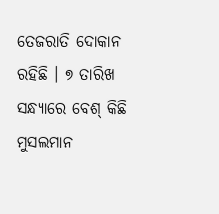ତେଜରାତି ଦୋକାନ ରହିଛି । ୭ ତାରିଖ ସନ୍ଧ୍ୟାରେ ବେଶ୍ କିଛି ମୁସଲମାନ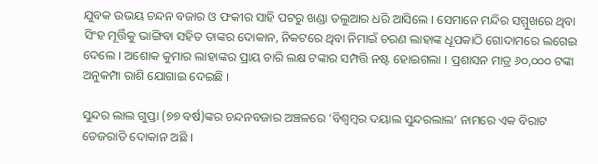ଯୁବକ ଉଭୟ ଚନ୍ଦନ ବଜାର ଓ ଫକୀର ସାହି ପଟରୁ ଖଣ୍ଡା ତଲୁଆର ଧରି ଆସିଲେ । ସେମାନେ ମନ୍ଦିର ସମ୍ମୁଖରେ ଥିବା ସିଂହ ମୂର୍ତ୍ତିକୁ ଭାଙ୍ଗିବା ସହିତ ତାଙ୍କର ଦୋକାନ, ନିକଟରେ ଥିବା ନିମାଇଁ ଚରଣ ଲାହାଙ୍କ ଧୂପକାଠି ଗୋଦାମରେ ଲଗେଇ ଦେଲେ । ଅଶୋକ କୁମାର ଲାହାଙ୍କର ପ୍ରାୟ ଚାରି ଲକ୍ଷ ଟଙ୍କାର ସମ୍ପତ୍ତି ନଷ୍ଟ ହୋଇଗଲା । ପ୍ରଶାସନ ମାତ୍ର ୬୦,୦୦୦ ଟଙ୍କା ଅନୁକମ୍ପା ରାଶି ଯୋଗାଇ ଦେଇଛି ।

ସୁନ୍ଦର ଲାଲ ଗୁପ୍ତା (୭୭ ବର୍ଷ)ଙ୍କର ଚନ୍ଦନବଜାର ଅଞ୍ଚଳରେ ‘ବିଶ୍ୱମ୍ବର ଦୟାଲ ସୁନ୍ଦରଲାଲ’ ନାମରେ ଏକ ବିରାଟ ତେଜରାତି ଦୋକାନ ଅଛି ।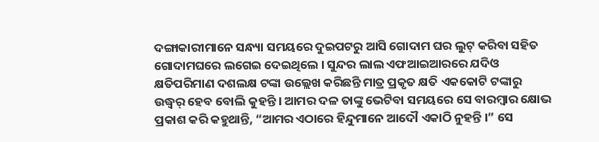ଦଙ୍ଗାକାରୀମାନେ ସନ୍ଧ୍ୟା ସମୟରେ ଦୁଇପଟରୁ ଆସି ଗୋଦାମ ଘର ଲୁଟ୍ କରିବା ସହିତ ଗୋଦାମଘରେ ଲଗେଇ ଦେଇଥିଲେ । ସୁନ୍ଦର ଲାଲ ଏଫଆଇଆରରେ ଯଦିଓ କ୍ଷତିପରିମାଣ ଦଶଲକ୍ଷ ଟଙ୍କା ଉଲ୍ଲେଖ କରିଛନ୍ତି ମାତ୍ର ପ୍ରକୃତ କ୍ଷତି ଏକକୋଟି ଟଙ୍କାରୁ ଉଦ୍ଧ୍ୱର୍ ହେବ ବୋଲି କୁହନ୍ତି । ଆମର ଦଳ ତାଙ୍କୁ ଭେଟିବା ସମୟରେ ସେ ବାରମ୍ବାର କ୍ଷୋଭ ପ୍ରକାଶ କରି କହୁଥାନ୍ତି, “ଆମର ଏଠାରେ ହିନ୍ଦୁମାନେ ଆଦୌ ଏକାଠି ନୁହନ୍ତି ।” ସେ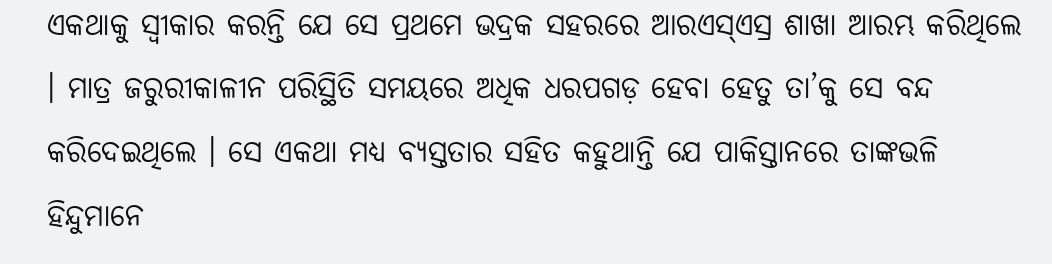ଏକଥାକୁ ସ୍ୱୀକାର କରନ୍ତି ଯେ ସେ ପ୍ରଥମେ ଭଦ୍ରକ ସହରରେ ଆରଏସ୍ଏସ୍ର ଶାଖା ଆରମ୍ଭ କରିଥିଲେ । ମାତ୍ର ଜରୁରୀକାଳୀନ ପରିସ୍ଥିତି ସମୟରେ ଅଧିକ ଧରପଗଡ଼ ହେବା ହେତୁ ତା’କୁ ସେ ବନ୍ଦ କରିଦେଇଥିଲେ । ସେ ଏକଥା ମଧ୍ୟ ବ୍ୟସ୍ତତାର ସହିତ କହୁଥାନ୍ତି ଯେ ପାକିସ୍ତାନରେ ତାଙ୍କଭଳି ହିନ୍ଦୁମାନେ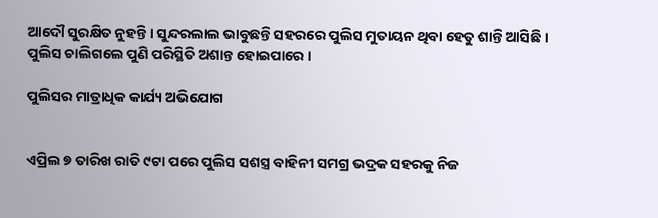ଆଦୌ ସୁରକ୍ଷିତ ନୁହନ୍ତି । ସୁନ୍ଦରଲାଲ ଭାବୁଛନ୍ତି ସହରରେ ପୁଲିସ ମୁତାୟନ ଥିବା ହେତୁ ଶାନ୍ତି ଆସିଛି । ପୁଲିସ ଚାଲିଗଲେ ପୁଣି ପରିସ୍ଥିତି ଅଶାନ୍ତ ହୋଇପାରେ ।

ପୁଲିସର ମାତ୍ରାଧିକ କାର୍ଯ୍ୟ ଅଭିଯୋଗ


ଏପ୍ରିଲ ୭ ତାରିଖ ରାତି ୯ଟା ପରେ ପୁଲିସ ସଶସ୍ତ୍ର ବାହିନୀ ସମଗ୍ର ଭଦ୍ରକ ସହରକୁ ନିଜ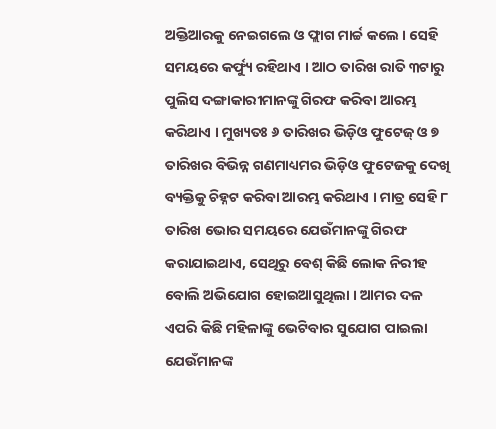ଅକ୍ତିଆରକୁ ନେଇଗଲେ ଓ ଫ୍ଲାଗ ମାର୍ଚ୍ଚ କଲେ । ସେହି ସମୟରେ କର୍ଫ୍ୟୁ ରହିଥାଏ । ଆଠ ତାରିଖ ରାତି ୩ଟାରୁ ପୁଲିସ ଦଙ୍ଗାକାରୀମାନଙ୍କୁ ଗିରଫ କରିବା ଆରମ୍ଭ କରିଥାଏ । ମୁଖ୍ୟତଃ ୬ ତାରିଖର ଭିଡ଼ିଓ ଫୁଟେଜ୍ ଓ ୭ ତାରିଖର ବିଭିନ୍ନ ଗଣମାଧ୍ୟମର ଭିଡ଼ିଓ ଫୁଟେଜକୁ ଦେଖି ବ୍ୟକ୍ତିକୁ ଚିହ୍ନଟ କରିବା ଆରମ୍ଭ କରିଥାଏ । ମାତ୍ର ସେହି ୮ ତାରିଖ ଭୋର ସମୟରେ ଯେଉଁମାନଙ୍କୁ ଗିରଫ କରାଯାଇଥାଏ, ସେଥିରୁ ବେଶ୍ କିଛି ଲୋକ ନିରୀହ ବୋଲି ଅଭିଯୋଗ ହୋଇଆସୁଥିଲା । ଆମର ଦଳ ଏପରି କିଛି ମହିଳାଙ୍କୁ ଭେଟିବାର ସୁଯୋଗ ପାଇଲା ଯେଉଁମାନଙ୍କ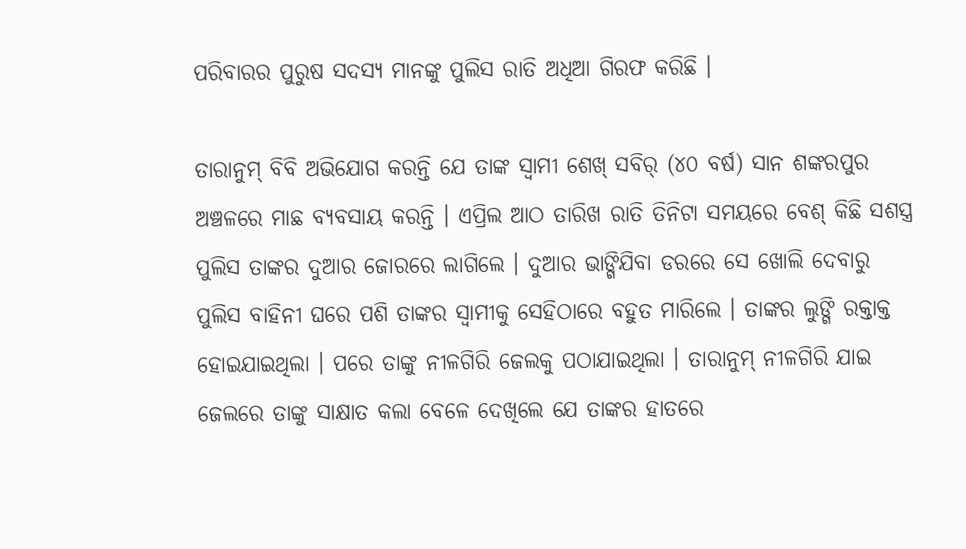ପରିବାରର ପୁରୁଷ ସଦସ୍ୟ ମାନଙ୍କୁ ପୁଲିସ ରାତି ଅଧିଆ ଗିରଫ କରିଛି ।

ତାରାନୁମ୍ ବିବି ଅଭିଯୋଗ କରନ୍ତି ଯେ ତାଙ୍କ ସ୍ୱାମୀ ଶେଖ୍ ସବିର୍ (୪୦ ବର୍ଷ) ସାନ ଶଙ୍କରପୁର ଅଞ୍ଚଳରେ ମାଛ ବ୍ୟବସାୟ କରନ୍ତି । ଏପ୍ରିଲ ଆଠ ତାରିଖ ରାତି ତିନିଟା ସମୟରେ ବେଶ୍ କିଛି ସଶସ୍ତ୍ର ପୁଲିସ ତାଙ୍କର ଦୁଆର ଜୋରରେ ଲାଗିଲେ । ଦୁଆର ଭାଙ୍ଗିଯିବା ଡରରେ ସେ ଖୋଲି ଦେବାରୁ ପୁଲିସ ବାହିନୀ ଘରେ ପଶି ତାଙ୍କର ସ୍ୱାମୀକୁ ସେହିଠାରେ ବହୁତ ମାରିଲେ । ତାଙ୍କର ଲୁଙ୍ଗି ରକ୍ତାକ୍ତ ହୋଇଯାଇଥିଲା । ପରେ ତାଙ୍କୁ ନୀଳଗିରି ଜେଲକୁ ପଠାଯାଇଥିଲା । ତାରାନୁମ୍ ନୀଳଗିରି ଯାଇ ଜେଲରେ ତାଙ୍କୁ ସାକ୍ଷାତ କଲା ବେଳେ ଦେଖିଲେ ଯେ ତାଙ୍କର ହାତରେ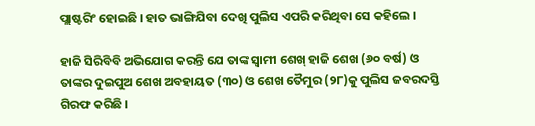ପ୍ଲାଷ୍ଟରିଂ ହୋଇଛି । ହାତ ଭାଙ୍ଗିଯିବା ଦେଖି ପୁଲିସ ଏପରି କରିଥିବା ସେ କହିଲେ ।

ହାଜି ସିରିବିବି ଅଭିଯୋଗ କରନ୍ତି ଯେ ତାଙ୍କ ସ୍ୱାମୀ ଶେଖ୍ ହାଜି ଶେଖ (୬୦ ବର୍ଷ) ଓ ତାଙ୍କର ଦୁଇପୁଅ ଶେଖ ଅବହାୟତ (୩୦) ଓ ଶେଖ ତୈମୁର (୨୮)କୁ ପୁଲିସ ଜବରଦସ୍ତି ଗିରଫ କରିଛି ।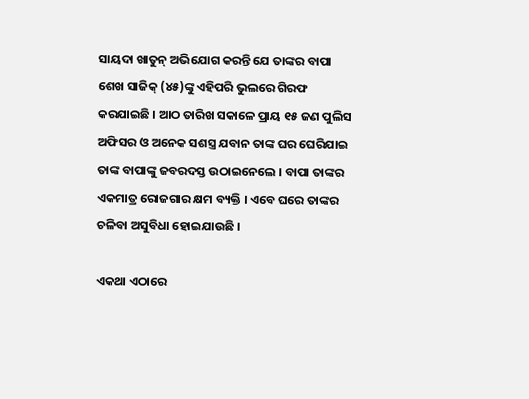ସାୟଦା ଖାତୁନ୍ ଅଭିଯୋଗ କରନ୍ତି ଯେ ତାଙ୍କର ବାପା ଶେଖ ସାଜିକ୍ (୪୫)ଙ୍କୁ ଏହିପରି ଭୁଲରେ ଗିରଫ କରଯାଇଛି । ଆଠ ତାରିଖ ସକାଳେ ପ୍ରାୟ ୧୫ ଜଣ ପୁଲିସ ଅଫିସର ଓ ଅନେକ ସଶସ୍ତ୍ର ଯବାନ ତାଙ୍କ ଘର ଘେରିଯାଇ ତାଙ୍କ ବାପାଙ୍କୁ ଜବରଦସ୍ତ ଉଠାଇନେଲେ । ବାପା ତାଙ୍କର ଏକମାତ୍ର ରୋଜଗାର କ୍ଷମ ବ୍ୟକ୍ତି । ଏବେ ଘରେ ତାଙ୍କର ଚଳିବା ଅସୁବିଧା ହୋଇଯାଉଛି ।

ଏକଥା ଏଠାରେ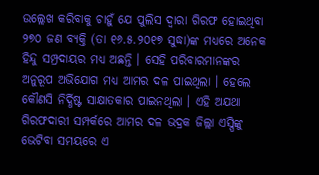ଉଲ୍ଲେଖ କରିବାକୁ ଚାହୁଁ ଯେ ପୁଲିସ ଦ୍ୱାରା ଗିରଫ ହୋଇଥିବା ୨୭୦ ଜଣ ବ୍ୟକ୍ତି (ତା ୧୬.୫.୨୦୧୭ ସୁଦ୍ଧା)ଙ୍କ ମଧ୍ୟରେ ଅନେକ ହିନ୍ଦୁ ସମ୍ପ୍ରଦାୟର ମଧ୍ୟ ଅଛନ୍ତି । ସେହି ପରିବାରମାନଙ୍କର ଅନୁରୂପ ଅଭିଯୋଗ ମଧ୍ୟ ଆମର ଦଳ ପାଇଥିଲା । ହେଲେ କୌଣସି ନିର୍ଦ୍ଧିଷ୍ଟ ସାକ୍ଷାତକାର ପାଇନଥିଲା । ଏହି ଅଯଥା ଗିରଫଦାରୀ ସମ୍ପର୍କରେ ଆମର ଦଳ ଭଦ୍ରକ ଜିଲ୍ଲା ଏସ୍ପିଙ୍କୁ ଭେଟିବା ସମୟରେ ଏ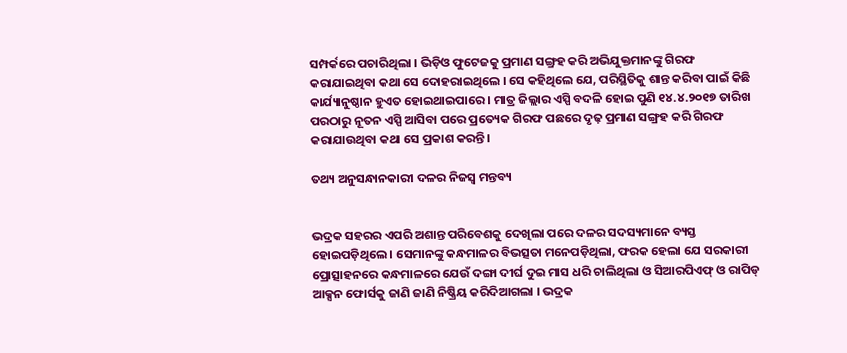ସମ୍ପର୍କରେ ପଚାରିଥିଲା । ଭିଡ଼ିଓ ଫୁଟେଜକୁ ପ୍ରମାଣ ସଙ୍ଗ୍ରହ କରି ଅଭିଯୁକ୍ତମାନଙ୍କୁ ଗିରଫ କରାଯାଇଥିବା କଥା ସେ ଦୋହରାଇଥିଲେ । ସେ କହିଥିଲେ ଯେ, ପରିସ୍ଥିତିକୁ ଶାନ୍ତ କରିବା ପାଇଁ କିଛି କାର୍ଯ୍ୟାନୁଷ୍ଠାନ ହୁଏତ ହୋଇଥାଇପାରେ । ମାତ୍ର ଜିଲ୍ଲାର ଏସ୍ପି ବଦଳି ହୋଇ ପୁଣି ୧୪.୪.୨୦୧୭ ତାରିଖ ପରଠାରୁ ନୂତନ ଏସ୍ପି ଆସିବା ପରେ ପ୍ରତ୍ୟେକ ଗିରଫ ପଛରେ ଦୃଢ଼ ପ୍ରମାଣ ସଙ୍ଗ୍ରହ କରି ଗିରଫ କରାଯାଉଥିବା କଥା ସେ ପ୍ରକାଶ କରନ୍ତି ।

ତଥ୍ୟ ଅନୁସନ୍ଧାନକାରୀ ଦଳର ନିଜସ୍ୱ ମନ୍ତବ୍ୟ


ଭଦ୍ରକ ସହରର ଏପରି ଅଶାନ୍ତ ପରିବେଶକୁ ଦେଖିଲା ପରେ ଦଳର ସଦସ୍ୟମାନେ ବ୍ୟସ୍ତ ହୋଇପଡ଼ିଥିଲେ । ସେମାନଙ୍କୁ କନ୍ଧମାଳର ବିଭତ୍ସତା ମନେପଡ଼ିଥିଲା, ଫରକ ହେଲା ଯେ ସରକାରୀ ପ୍ରୋତ୍ସାହନରେ କନ୍ଧମାଳରେ ଯେଉଁ ଦଙ୍ଗା ଦୀର୍ଘ ଦୁଇ ମାସ ଧରି ଚାଲିଥିଲା ଓ ସିଆରପିଏଫ୍ ଓ ରାପିଡ୍ ଆକ୍ସନ ଫୋର୍ସକୁ ଜାଣି ଜାଣି ନିଷ୍କ୍ରିୟ କରିଦିଆଗଲା । ଭଦ୍ରକ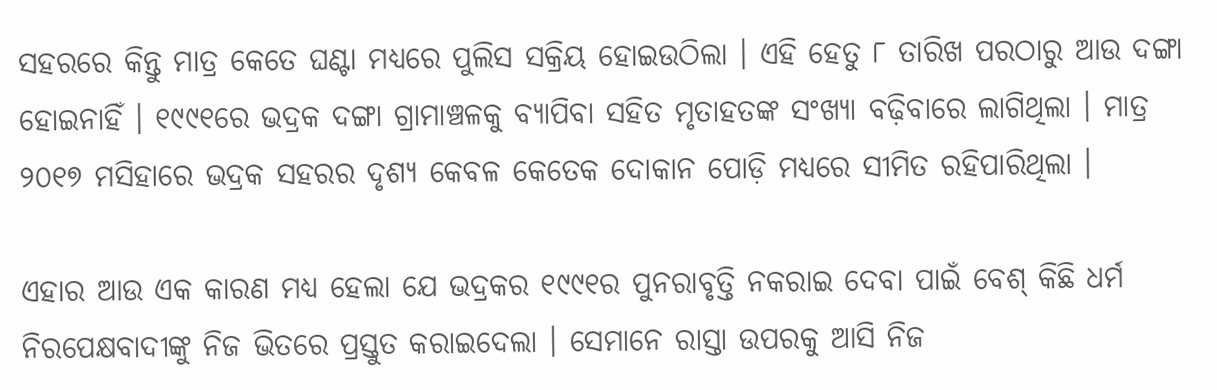ସହରରେ କିନ୍ତୁ ମାତ୍ର କେତେ ଘଣ୍ଟା ମଧ୍ୟରେ ପୁଲିସ ସକ୍ରିୟ ହୋଇଉଠିଲା । ଏହି ହେତୁ ୮ ତାରିଖ ପରଠାରୁ ଆଉ ଦଙ୍ଗା ହୋଇନାହିଁ । ୧୯୯୧ରେ ଭଦ୍ରକ ଦଙ୍ଗା ଗ୍ରାମାଞ୍ଚଳକୁ ବ୍ୟାପିବା ସହିତ ମୃତାହତଙ୍କ ସଂଖ୍ୟା ବଢ଼ିବାରେ ଲାଗିଥିଲା । ମାତ୍ର ୨୦୧୭ ମସିହାରେ ଭଦ୍ରକ ସହରର ଦୃଶ୍ୟ କେବଳ କେତେକ ଦୋକାନ ପୋଡ଼ି ମଧ୍ୟରେ ସୀମିତ ରହିପାରିଥିଲା ।

ଏହାର ଆଉ ଏକ କାରଣ ମଧ୍ୟ ହେଲା ଯେ ଭଦ୍ରକର ୧୯୯୧ର ପୁନରାବୃତ୍ତି ନକରାଇ ଦେବା ପାଇଁ ବେଶ୍ କିଛି ଧର୍ମ ନିରପେକ୍ଷବାଦୀଙ୍କୁ ନିଜ ଭିତରେ ପ୍ରସ୍ତୁତ କରାଇଦେଲା । ସେମାନେ ରାସ୍ତା ଉପରକୁ ଆସି ନିଜ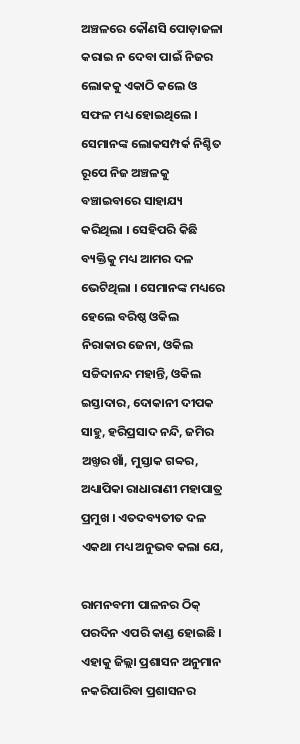ଅଞ୍ଚଳରେ କୌଣସି ପୋଡ଼ାଜଳା କରାଇ ନ ଦେବା ପାଇଁ ନିଜର ଲୋକକୁ ଏକାଠି କଲେ ଓ ସଫଳ ମଧ୍ୟ ହୋଇଥିଲେ । ସେମାନଙ୍କ ଲୋକସମ୍ପର୍କ ନିଶ୍ଚିତ ରୂପେ ନିଜ ଅଞ୍ଚଳକୁ ବଞ୍ଚାଇବାରେ ସାହାଯ୍ୟ କରିଥିଲା । ସେହିପରି କିଛି ବ୍ୟକ୍ତିକୁ ମଧ୍ୟ ଆମର ଦଳ ଭେଟିଥିଲା । ସେମାନଙ୍କ ମଧ୍ୟରେ ହେଲେ ବରିଷ୍ଠ ଓକିଲ ନିରାକାର ଜେନା, ଓକିଲ ସଚ୍ଚିଦାନନ୍ଦ ମହାନ୍ତି, ଓକିଲ ଇସ୍ତାଦାର, ଦୋକାନୀ ଦୀପକ ସାହୁ, ହରିପ୍ରସାଦ ନନ୍ଦି, ଜମିର ଅଖ୍ତର ଖାଁ, ମୁସ୍ତାକ ଗବ୍ୱର, ଅଧ୍ୟାପିକା ରାଧାରାଣୀ ମହାପାତ୍ର ପ୍ରମୁଖ । ଏତଦବ୍ୟତୀତ ଦଳ ଏକଥା ମଧ୍ୟ ଅନୁଭବ କଲା ଯେ,

ରାମନବମୀ ପାଳନର ଠିକ୍ ପରଦିନ ଏପରି କାଣ୍ଡ ହୋଇଛି । ଏହାକୁ ଜିଲ୍ଲା ପ୍ରଶାସନ ଅନୁମାନ ନକରିପାରିବା ପ୍ରଶାସନର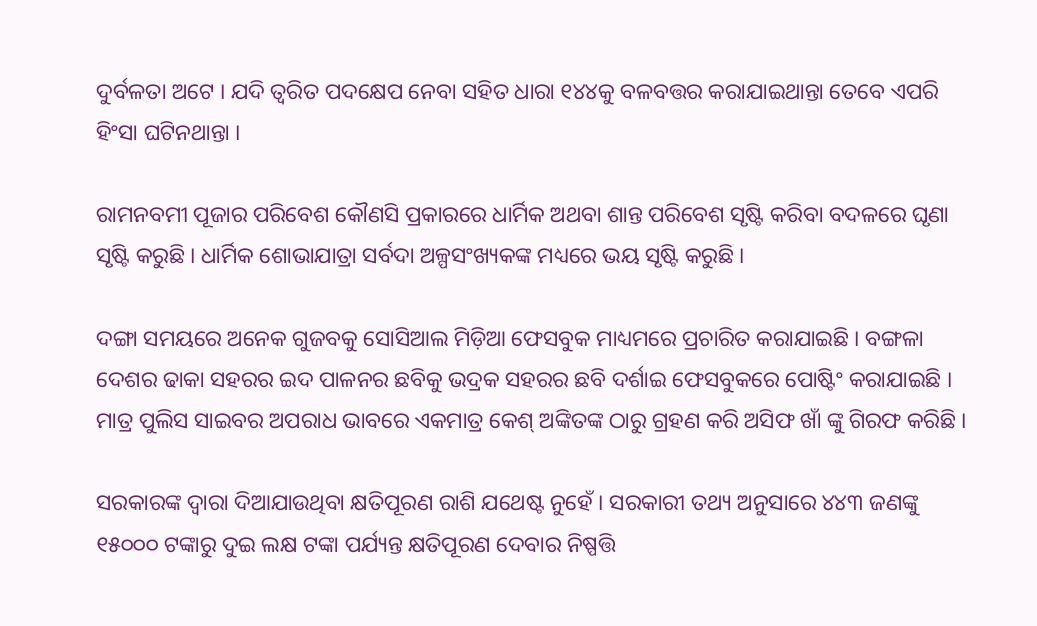ଦୁର୍ବଳତା ଅଟେ । ଯଦି ତ୍ୱରିତ ପଦକ୍ଷେପ ନେବା ସହିତ ଧାରା ୧୪୪କୁ ବଳବତ୍ତର କରାଯାଇଥାନ୍ତା ତେବେ ଏପରି ହିଂସା ଘଟିନଥାନ୍ତା ।

ରାମନବମୀ ପୂଜାର ପରିବେଶ କୌଣସି ପ୍ରକାରରେ ଧାର୍ମିକ ଅଥବା ଶାନ୍ତ ପରିବେଶ ସୃଷ୍ଟି କରିବା ବଦଳରେ ଘୃଣା ସୃଷ୍ଟି କରୁଛି । ଧାର୍ମିକ ଶୋଭାଯାତ୍ରା ସର୍ବଦା ଅଳ୍ପସଂଖ୍ୟକଙ୍କ ମଧ୍ୟରେ ଭୟ ସୃଷ୍ଟି କରୁଛି ।

ଦଙ୍ଗା ସମୟରେ ଅନେକ ଗୁଜବକୁ ସୋସିଆଲ ମିଡ଼ିଆ ଫେସବୁକ ମାଧ୍ୟମରେ ପ୍ରଚାରିତ କରାଯାଇଛି । ବଙ୍ଗଳା ଦେଶର ଢାକା ସହରର ଇଦ ପାଳନର ଛବିକୁ ଭଦ୍ରକ ସହରର ଛବି ଦର୍ଶାଇ ଫେସବୁକରେ ପୋଷ୍ଟିଂ କରାଯାଇଛି । ମାତ୍ର ପୁଲିସ ସାଇବର ଅପରାଧ ଭାବରେ ଏକମାତ୍ର କେଶ୍ ଅଙ୍କିତଙ୍କ ଠାରୁ ଗ୍ରହଣ କରି ଅସିଫ ଖାଁ ଙ୍କୁ ଗିରଫ କରିଛି ।

ସରକାରଙ୍କ ଦ୍ୱାରା ଦିଆଯାଉଥିବା କ୍ଷତିପୂରଣ ରାଶି ଯଥେଷ୍ଟ ନୁହେଁ । ସରକାରୀ ତଥ୍ୟ ଅନୁସାରେ ୪୪୩ ଜଣଙ୍କୁ ୧୫୦୦୦ ଟଙ୍କାରୁ ଦୁଇ ଲକ୍ଷ ଟଙ୍କା ପର୍ଯ୍ୟନ୍ତ କ୍ଷତିପୂରଣ ଦେବାର ନିଷ୍ପତ୍ତି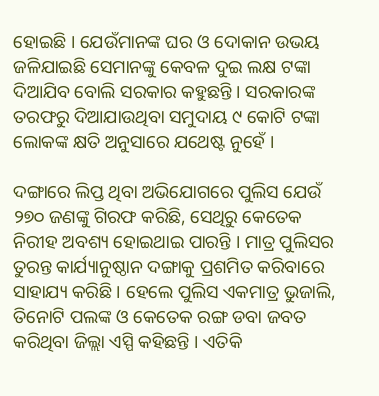ହୋଇଛି । ଯେଉଁମାନଙ୍କ ଘର ଓ ଦୋକାନ ଉଭୟ ଜଳିଯାଇଛି ସେମାନଙ୍କୁ କେବଳ ଦୁଇ ଲକ୍ଷ ଟଙ୍କା ଦିଆଯିବ ବୋଲି ସରକାର କହୁଛନ୍ତି । ସରକାରଙ୍କ ତରଫରୁ ଦିଆଯାଉଥିବା ସମୁଦାୟ ୯ କୋଟି ଟଙ୍କା ଲୋକଙ୍କ କ୍ଷତି ଅନୁସାରେ ଯଥେଷ୍ଟ ନୁହେଁ ।

ଦଙ୍ଗାରେ ଲିପ୍ତ ଥିବା ଅଭିଯୋଗରେ ପୁଲିସ ଯେଉଁ ୨୭୦ ଜଣଙ୍କୁ ଗିରଫ କରିଛି, ସେଥିରୁ କେତେକ ନିରୀହ ଅବଶ୍ୟ ହୋଇଥାଇ ପାରନ୍ତି । ମାତ୍ର ପୁଲିସର ତୁରନ୍ତ କାର୍ଯ୍ୟାନୁଷ୍ଠାନ ଦଙ୍ଗାକୁ ପ୍ରଶମିତ କରିବାରେ ସାହାଯ୍ୟ କରିଛି । ହେଲେ ପୁଲିସ ଏକମାତ୍ର ଭୁଜାଲି, ତିନୋଟି ପଲଙ୍କ ଓ କେତେକ ରଙ୍ଗ ଡବା ଜବତ କରିଥିବା ଜିଲ୍ଲା ଏସ୍ପି କହିଛନ୍ତି । ଏତିକି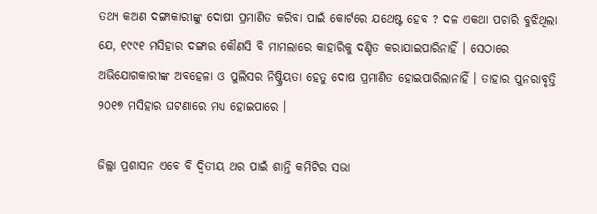ତଥ୍ୟ କଅଣ ଦଙ୍ଗାକାରୀଙ୍କୁ ଦୋଷୀ ପ୍ରମାଣିତ କରିବା ପାଇଁ କୋର୍ଟରେ ଯଥେଷ୍ଟ ହେବ ? ଦଳ ଏକଥା ପଚାରି ବୁଝିଥିଲା ଯେ, ୧୯୯୧ ମସିହାର ଦଙ୍ଗାର କୌଣସି ବି ମାମଲାରେ କାହାରିକୁ ଦଣ୍ଡିତ କରାଯାଇପାରିନାହିଁ । ସେଠାରେ ଅଭିଯୋଗକାରୀଙ୍କ ଅବହେଳା ଓ ପୁଲିସର ନିଷ୍କ୍ରିୟତା ହେତୁ ଦୋଷ ପ୍ରମାଣିତ ହୋଇପାରିଲାନାହିଁ । ତାହାର ପୁନରାବୃତ୍ତି ୨୦୧୭ ମସିହାର ଘଟଣାରେ ମଧ୍ୟ ହୋଇପାରେ ।

ଜିଲ୍ଲା ପ୍ରଶାସନ ଏବେ ବି ଦ୍ୱିତୀୟ ଥର ପାଇଁ ଶାନ୍ତି କମିଟିର ସଭା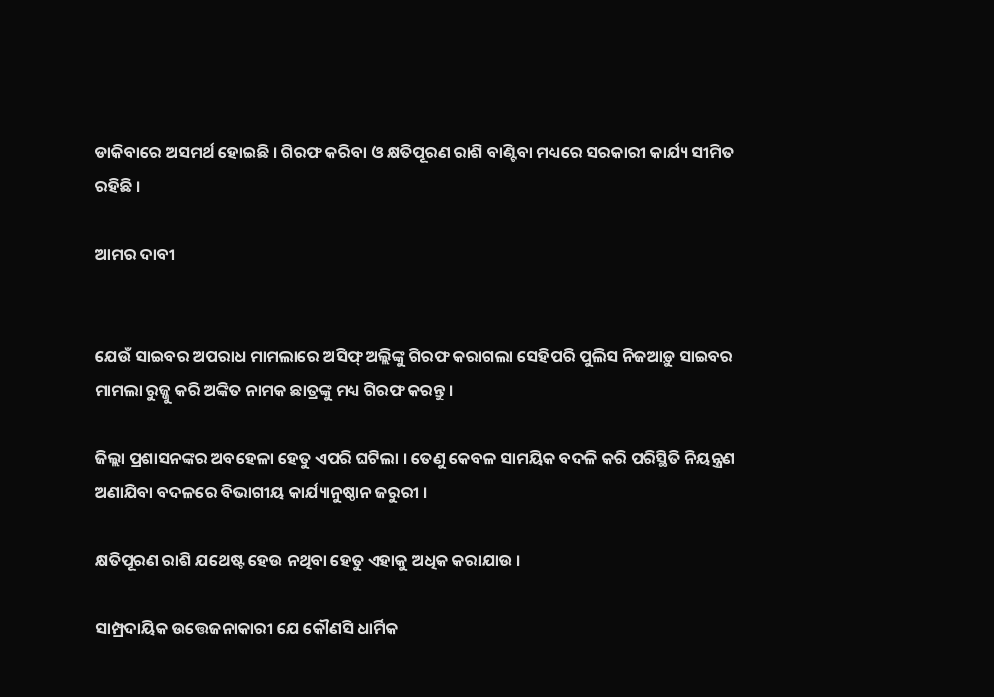ଡାକିବାରେ ଅସମର୍ଥ ହୋଇଛି । ଗିରଫ କରିବା ଓ କ୍ଷତିପୂରଣ ରାଶି ବାଣ୍ଟିବା ମଧ୍ୟରେ ସରକାରୀ କାର୍ଯ୍ୟ ସୀମିତ ରହିଛି ।

ଆମର ଦାବୀ


ଯେଉଁ ସାଇବର ଅପରାଧ ମାମଲାରେ ଅସିଫ୍ ଅଲ୍ଲିଙ୍କୁ ଗିରଫ କରାଗଲା ସେହିପରି ପୁଲିସ ନିଜଆଡ଼ୁ ସାଇବର ମାମଲା ରୁଜ୍ଜୁ କରି ଅଙ୍କିତ ନାମକ ଛାତ୍ରଙ୍କୁ ମଧ୍ୟ ଗିରଫ କରନ୍ତୁ ।

ଜିଲ୍ଲା ପ୍ରଶାସନଙ୍କର ଅବହେଳା ହେତୁ ଏପରି ଘଟିଲା । ତେଣୁ କେବଳ ସାମୟିକ ବଦଳି କରି ପରିସ୍ଥିତି ନିୟନ୍ତ୍ରଣ ଅଣାଯିବା ବଦଳରେ ବିଭାଗୀୟ କାର୍ଯ୍ୟାନୁଷ୍ଠାନ ଜରୁରୀ ।

କ୍ଷତିପୂରଣ ରାଶି ଯଥେଷ୍ଟ ହେଉ ନଥିବା ହେତୁ ଏହାକୁ ଅଧିକ କରାଯାଉ ।

ସାମ୍ପ୍ରଦାୟିକ ଉତ୍ତେଜନାକାରୀ ଯେ କୌଣସି ଧାର୍ମିକ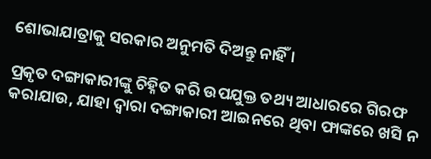ଶୋଭାଯାତ୍ରାକୁ ସରକାର ଅନୁମତି ଦିଅନ୍ତୁ ନାହିଁ ।

ପ୍ରକୃତ ଦଙ୍ଗାକାରୀଙ୍କୁ ଚିହ୍ନିତ କରି ଉପଯୁକ୍ତ ତଥ୍ୟ ଆଧାରରେ ଗିରଫ କରାଯାଉ, ଯାହା ଦ୍ୱାରା ଦଙ୍ଗାକାରୀ ଆଇନରେ ଥିବା ଫାଙ୍କରେ ଖସି ନ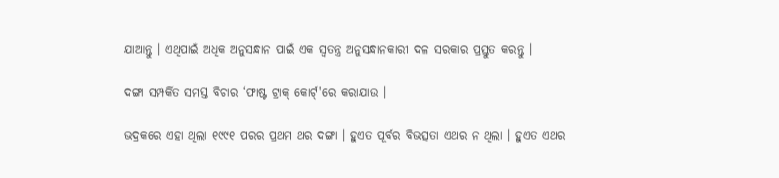ଯାଆନ୍ତୁ । ଏଥିପାଇଁ ଅଧିକ ଅନୁସନ୍ଧାନ ପାଇଁ ଏକ ସ୍ୱତନ୍ତ୍ର ଅନୁସନ୍ଧାନକାରୀ ଦଳ ସରକାର ପ୍ରସ୍ତୁତ କରନ୍ତୁ ।

ଦଙ୍ଗା ସମ୍ପର୍କିତ ସମସ୍ତ ବିଚାର ‘ଫାଷ୍ଟ ଟ୍ରାକ୍ କୋର୍ଟ୍'ରେ କରାଯାଉ ।

ଭଦ୍ରକରେ ଏହା ଥିଲା ୧୯୯୧ ପରର ପ୍ରଥମ ଥର ଦଙ୍ଗା । ହୁଏତ ପୂର୍ବର ବିଭତ୍ସତା ଏଥର ନ ଥିଲା । ହୁଏତ ଏଥର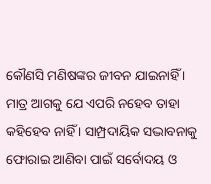କୌଣସି ମଣିଷଙ୍କର ଜୀବନ ଯାଇନାହିଁ । ମାତ୍ର ଆଗକୁ ଯେ ଏପରି ନହେବ ତାହା କହିହେବ ନାହିଁ । ସାମ୍ପ୍ରଦାୟିକ ସଦ୍ଭାବନାକୁ ଫୋରାଇ ଆଣିବା ପାଇଁ ସର୍ବୋଦୟ ଓ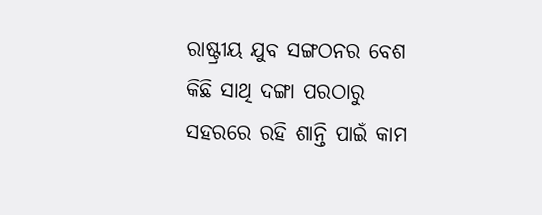ରାଷ୍ଟ୍ରୀୟ ଯୁବ ସଙ୍ଗଠନର ବେଶ କିଛି ସାଥି ଦଙ୍ଗା ପରଠାରୁ ସହରରେ ରହି ଶାନ୍ତି ପାଇଁ କାମ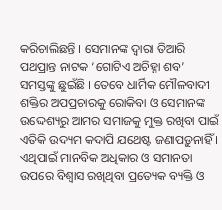କରିଚାଲିଛନ୍ତି । ସେମାନଙ୍କ ଦ୍ୱାରା ତିଆରି ପଥପ୍ରାନ୍ତ ନାଟକ ‘ଗୋଟିଏ ଅଚିହ୍ନା ଶବ’ ସମସ୍ତଙ୍କୁ ଛୁଇଁଛି । ତେବେ ଧାର୍ମିକ ମୌଳବାଦୀ ଶକ୍ତିର ଅପପ୍ରଚାରକୁ ରୋକିବା ଓ ସେମାନଙ୍କ ଉଦ୍ଦେଶ୍ୟରୁ ଆମର ସମାଜକୁ ମୁକ୍ତ ରଖିବା ପାଇଁ ଏତିକି ଉଦ୍ୟମ କଦାପି ଯଥେଷ୍ଟ ଜଣାପଡ଼ୁନାହିଁ । ଏଥିପାଇଁ ମାନବିକ ଅଧିକାର ଓ ସମାନତା ଉପରେ ବିଶ୍ୱାସ ରଖିଥିବା ପ୍ରତ୍ୟେକ ବ୍ୟକ୍ତି ଓ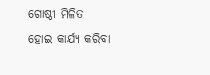ଗୋଷ୍ଠୀ ମିଳିତ ହୋଇ କାର୍ଯ୍ୟ କରିବା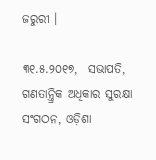ଜରୁରୀ ।

୩୧.୫.୨୦୧୭,  ସଭାପତି, ଗଣତାନ୍ତ୍ରିକ ଅଧିକାର ସୁରକ୍ଷା ସଂଗଠନ, ଓଡ଼ିଶା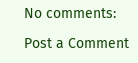No comments:

Post a Comment